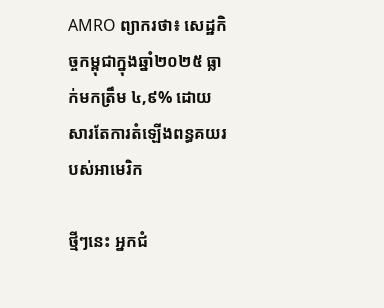AMRO ព្យាករថា៖ សេដ្ឋកិច្ចកម្ពុជាក្នុងឆ្នាំ២០២៥ ធ្លាក់មកត្រឹម ៤,៩% ដោយសារតែការតំឡើងពន្ធគយរបស់អាមេរិក

ថ្មីៗនេះ អ្នកជំ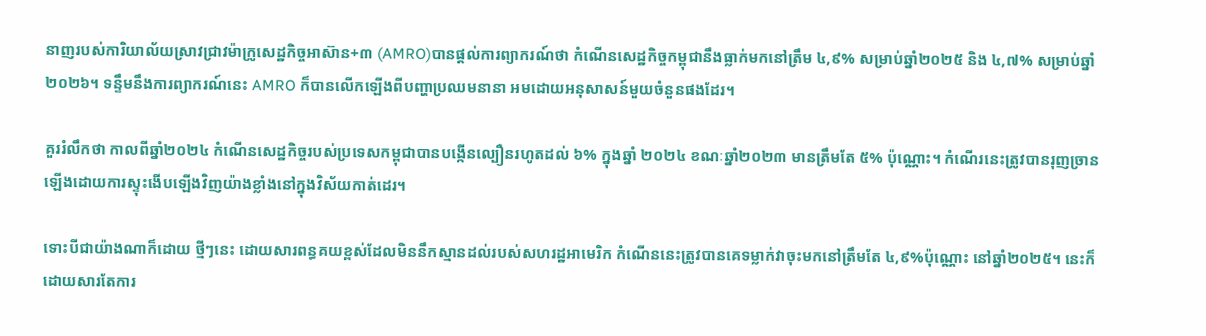នាញរបស់ការិយាល័យស្រាវជ្រាវម៉ាក្រូសេដ្ឋកិច្ចអាស៊ាន+៣ (AMRO)បានផ្តល់ការព្យាករណ៍ថា កំណើនសេដ្ឋកិច្ចកម្ពុជានឹងធ្លាក់មកនៅត្រឹម ៤,៩% សម្រាប់ឆ្នាំ២០២៥ និង ៤,៧% សម្រាប់ឆ្នាំ២០២៦។ ទន្ទឹមនឹងការព្យាករណ៍នេះ AMRO ក៏បានលើកឡើងពីបញ្ហាប្រឈមនានា អមដោយអនុសាសន៍មួយចំនួនផងដែរ។

គួររំលឹកថា កាលពីឆ្នាំ២០២៤ កំណើនសេដ្ឋកិច្ចរបស់ប្រទេសកម្ពុជាបានបង្កើនល្បឿនរហូតដល់ ៦% ក្នុងឆ្នាំ ២០២៤ ខណៈឆ្នាំ២០២៣ មានត្រឹមតែ ៥% ប៉ុណ្ណោះ។ កំណើរនេះត្រូវបានរុញច្រានឡើងដោយការស្ទុះងើបឡើងវិញយ៉ាងខ្លាំងនៅក្នុងវិស័យកាត់ដេរ។

ទោះបីជាយ៉ាងណាក៏ដោយ ថ្មីៗនេះ ដោយសារពន្ធគយខ្ពស់ដែលមិននឹកស្មានដល់របស់សហរដ្ឋអាមេរិក កំណើននេះត្រូវបានគេទម្លាក់វាចុះមកនៅត្រឹមតែ ៤,៩%ប៉ុណ្ណោះ នៅឆ្នាំ២០២៥។ នេះក៏ដោយសារតែការ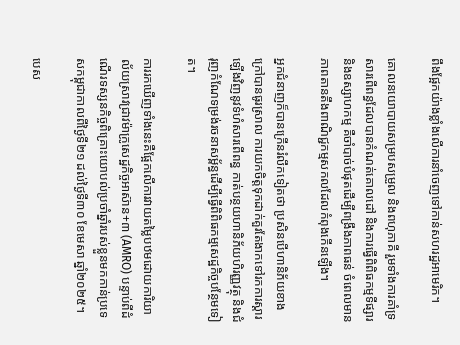ពឹងផ្អែកយ៉ាងខ្លាំងលើការនាំចេញទៅកាន់សហរដ្ឋអាមេរិក។

គោលនយោបាយសម្របសម្រួល និងពហុភាគី រួមទាំងការគាំទ្រសារពើពន្ធដែលបានកំណត់គោលដៅ និងការធ្វើពិពិធកម្មទីផ្សារ និងឧស្សាហកម្ម គឺចាំបាច់បំផុតដើម្បីពង្រឹងភាពធន់ ចំពេលមានភាពតានតឹងពាណិជ្ជកម្មសកលដែលកំពុងកើនឡើង។

អ្នកជំនាញក៏បានក្រើនរំលឹកទៀតថា ប្រសិនបើហានិភ័យខាងក្រៅបានធូរស្រាល ការយកចិត្តទុកដាក់គួរតែងាកទៅរកការស្ដារឡើងវិញនូវទំហំសារពើពន្ធ កាត់បន្ថយហានិភ័យហិរញ្ញវត្ថុ និងជំរុញកំណែទម្រង់រចនាសម្ព័ន្ធដើម្បីធ្វើពិពិធកម្មសេដ្ឋកិច្ចបន្ថែមទៀត។

ការរកឃើញទាំងនេះគឺផ្អែកលើការវាយតម្លៃបឋមដោយការិយាល័យស្រាវជ្រាវម៉ាក្រូសេដ្ឋកិច្ចអាស៊ាន+៣ (AMRO) បន្ទាប់ពីដំណើរទស្សនកិច្ចពិគ្រោះយោបល់ប្រចាំឆ្នាំរបស់ខ្លួនមកកាន់ប្រទេសកម្ពុជាកាលពីថ្ងៃទី២១ ដល់ថ្ងៃទី៣០ ខែមេសា ឆ្នាំ២០២៥។

បេស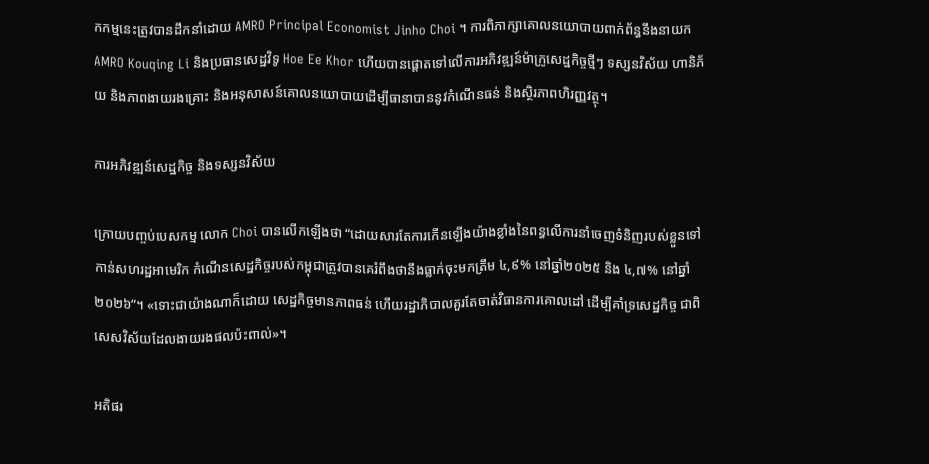កកម្មនេះត្រូវបានដឹកនាំដោយ AMRO Principal Economist Jinho Choi ។ ការពិភាក្សាគោលនយោបាយពាក់ព័ន្ធនឹងនាយក AMRO Kouqing Li និងប្រធានសេដ្ឋវិទូ Hoe Ee Khor ហើយបានផ្តោតទៅលើការអភិវឌ្ឍន៍ម៉ាក្រូសេដ្ឋកិច្ចថ្មីៗ ទស្សនវិស័យ ហានិភ័យ និងភាពងាយរងគ្រោះ និងអនុសាសន៍គោលនយោបាយដើម្បីធានាបាននូវកំណើនធន់ និងស្ថិរភាពហិរញ្ញវត្ថុ។

ការអភិវឌ្ឍន៍សេដ្ឋកិច្ច និងទស្សនវិស័យ

ក្រោយបញ្ចប់បេសកម្ម លោក Choi បានលើកឡើងថា “ដោយសារតែការកើនឡើងយ៉ាងខ្លាំងនៃពន្ធលើការនាំចេញទំនិញរបស់ខ្លួនទៅកាន់សហរដ្ឋអាមេរិក កំណើនសេដ្ឋកិច្ចរបស់កម្ពុជាត្រូវបានគេរំពឹងថានឹងធ្លាក់ចុះមកត្រឹម ៤,៩% នៅឆ្នាំ២០២៥ និង ៤,៧% នៅឆ្នាំ២០២៦”។ «ទោះជាយ៉ាងណាក៏ដោយ សេដ្ឋកិច្ចមានភាពធន់ ហើយរដ្ឋាភិបាលគួរតែចាត់វិធានការគោលដៅ ដើម្បីគាំទ្រសេដ្ឋកិច្ច ជាពិសេសវិស័យដែលងាយរងផលប៉ះពាល់»។

អតិផរ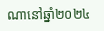ណានៅឆ្នាំ២០២៤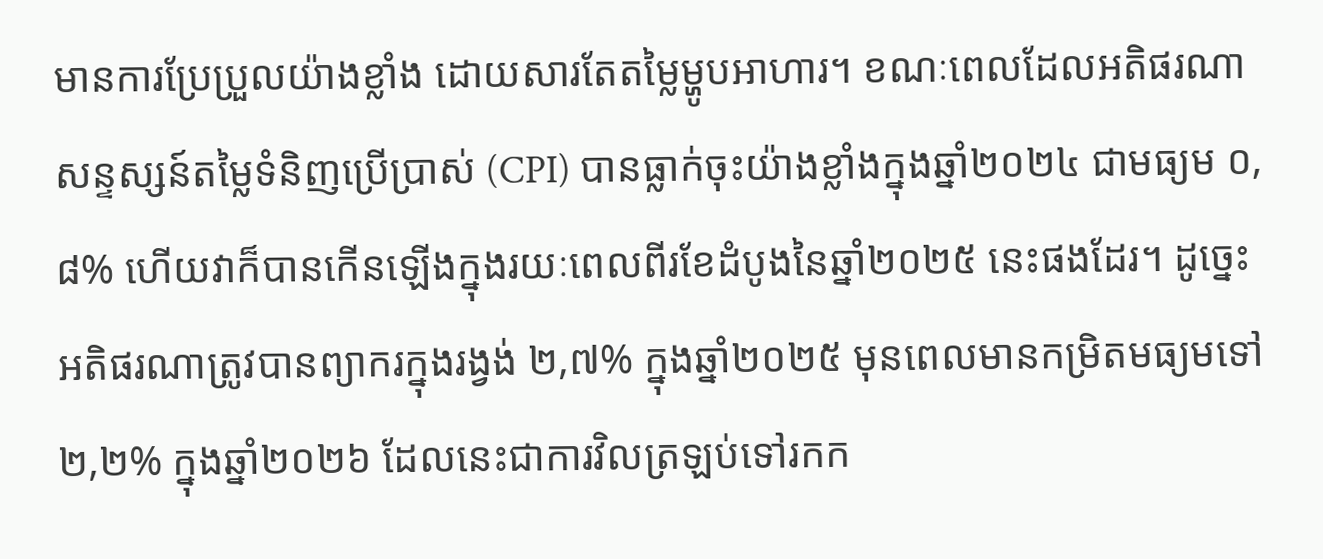មានការប្រែប្រួលយ៉ាងខ្លាំង ដោយសារតែតម្លៃម្ហូបអាហារ។ ខណៈពេលដែលអតិផរណាសន្ទស្សន៍តម្លៃទំនិញប្រើប្រាស់ (CPI) បានធ្លាក់ចុះយ៉ាងខ្លាំងក្នុងឆ្នាំ២០២៤ ជាមធ្យម ០,៨% ហើយវាក៏បានកើនឡើងក្នុងរយៈពេលពីរខែដំបូងនៃឆ្នាំ២០២៥ នេះផងដែរ។ ដូច្នេះអតិផរណាត្រូវបានព្យាករក្នុងរង្វង់ ២,៧% ក្នុងឆ្នាំ២០២៥ មុនពេលមានកម្រិតមធ្យមទៅ ២,២% ក្នុងឆ្នាំ២០២៦ ដែលនេះជាការវិលត្រឡប់ទៅរកក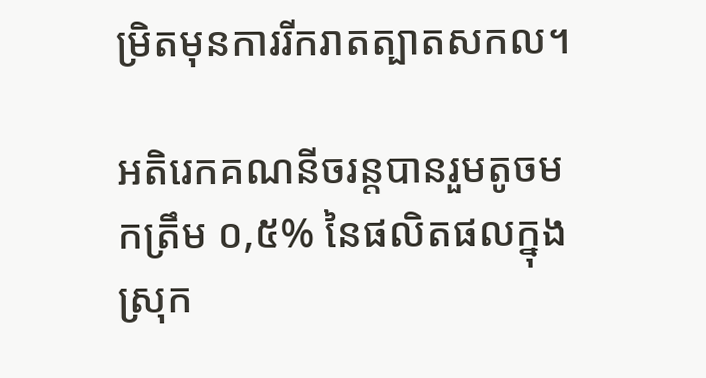ម្រិតមុនការរីករាតត្បាតសកល។

អតិរេកគណនីចរន្តបានរួមតូចមកត្រឹម ០,៥% នៃផលិតផលក្នុងស្រុក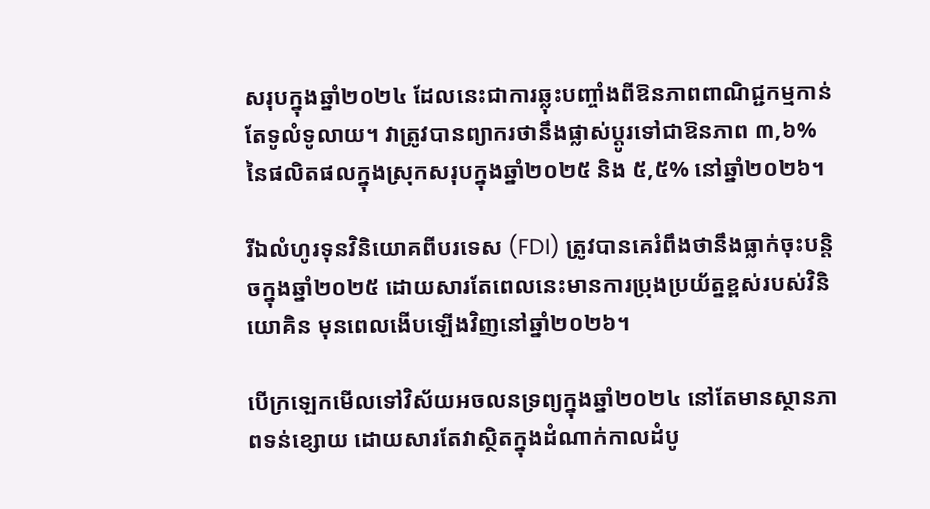សរុបក្នុងឆ្នាំ២០២៤ ដែលនេះជាការឆ្លុះបញ្ចាំងពីឱនភាពពាណិជ្ជកម្មកាន់តែទូលំទូលាយ។ វាត្រូវបានព្យាករថានឹងផ្លាស់ប្តូរទៅជាឱនភាព ៣,៦% នៃផលិតផលក្នុងស្រុកសរុបក្នុងឆ្នាំ២០២៥ និង ៥,៥% នៅឆ្នាំ២០២៦។

រីឯលំហូរទុនវិនិយោគពីបរទេស (FDI) ត្រូវបានគេរំពឹងថានឹងធ្លាក់ចុះបន្តិចក្នុងឆ្នាំ២០២៥ ដោយសារតែពេលនេះមានការប្រុងប្រយ័ត្នខ្ពស់របស់វិនិយោគិន មុនពេលងើបឡើងវិញនៅឆ្នាំ២០២៦។

បើក្រឡេកមើលទៅវិស័យអចលនទ្រព្យក្នុងឆ្នាំ២០២៤ នៅតែមានស្ថានភាពទន់ខ្សោយ ដោយសារតែវាស្ថិតក្នុងដំណាក់កាលដំបូ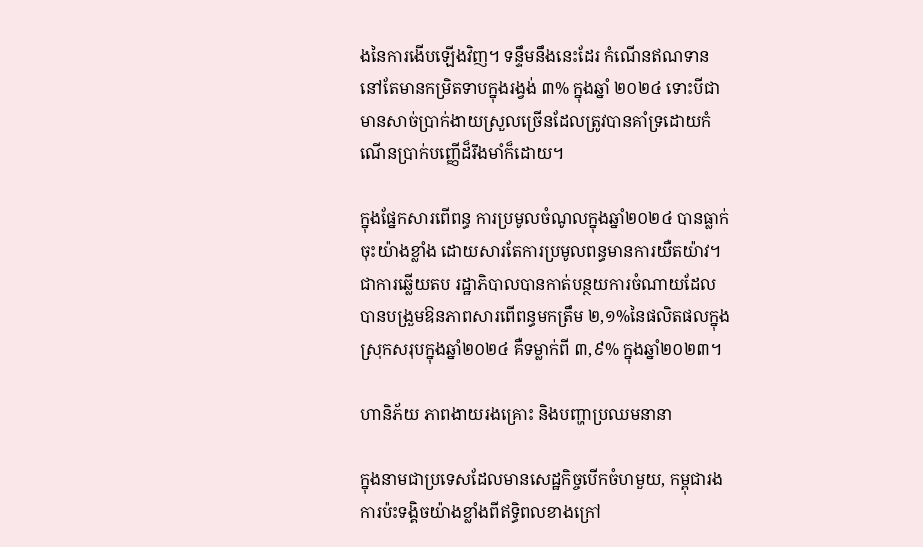ងនៃការងើបឡើងវិញ។ ទន្ទឹមនឹងនេះដែរ កំណើនឥណទាននៅតែមានកម្រិតទាបក្នុងរង្វង់ ៣% ក្នុងឆ្នាំ ២០២៤ ទោះបីជាមានសាច់ប្រាក់ងាយស្រួលច្រើនដែលត្រូវបានគាំទ្រដោយកំណើនប្រាក់បញ្ញើដ៏រឹងមាំក៏ដោយ។

ក្នុងផ្នែកសារពើពន្ធ ការប្រមូលចំណូលក្នុងឆ្នាំ២០២៤ បានធ្លាក់ចុះយ៉ាងខ្លាំង ដោយសារតែការប្រមូលពន្ធមានការយឺតយ៉ាវ។ ជាការឆ្លើយតប រដ្ឋាភិបាលបានកាត់បន្ថយការចំណាយដែលបានបង្រួមឱនភាពសារពើពន្ធមកត្រឹម ២,១%នៃផលិតផលក្នុងស្រុកសរុបក្នុងឆ្នាំ២០២៤ គឺទម្លាក់ពី ៣,៩% ក្នុងឆ្នាំ២០២៣។

ហានិភ័យ ភាពងាយរងគ្រោះ និងបញ្ហាប្រឈមនានា

ក្នុងនាមជាប្រទេសដែលមានសេដ្ឋកិច្ចបើកចំហមួយ, កម្ពុជារងការប៉ះទង្គិចយ៉ាងខ្លាំងពីឥទ្ធិពលខាងក្រៅ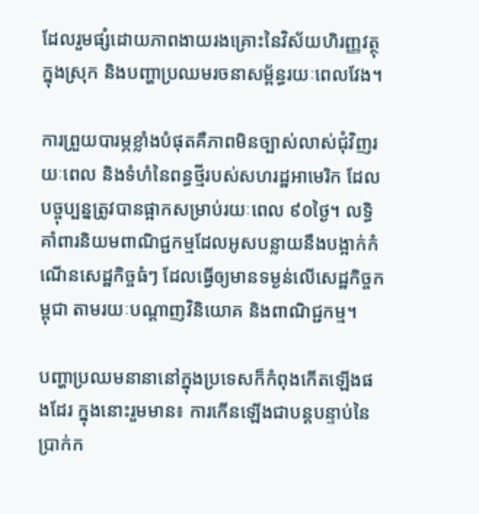ដែលរួមផ្សំដោយភាពងាយរងគ្រោះនៃវិស័យហិរញ្ញវត្ថុក្នុងស្រុក និងបញ្ហាប្រឈមរចនាសម្ព័ន្ធរយៈពេលវែង។

ការព្រួយបារម្ភខ្លាំងបំផុតគឺភាពមិនច្បាស់លាស់ជុំវិញរយៈពេល និងទំហំនៃពន្ធថ្មីរបស់សហរដ្ឋអាមេរិក ដែលបច្ចុប្បន្នត្រូវបានផ្អាកសម្រាប់រយៈពេល ៩០ថ្ងៃ។ លទ្ធិគាំពារនិយមពាណិជ្ជកម្មដែលអូសបន្លាយនឹងបង្អាក់កំណើនសេដ្ឋកិច្ចធំៗ ដែលធ្វើឲ្យមានទម្ងន់លើសេដ្ឋកិច្ចកម្ពុជា តាមរយៈបណ្តាញវិនិយោគ និងពាណិជ្ជកម្ម។

បញ្ហាប្រឈមនានានៅក្នុងប្រទេសក៏កំពុងកើតឡើងផងដែរ ក្នុងនោះរួមមាន៖ ការកើនឡើងជាបន្តបន្ទាប់នៃប្រាក់ក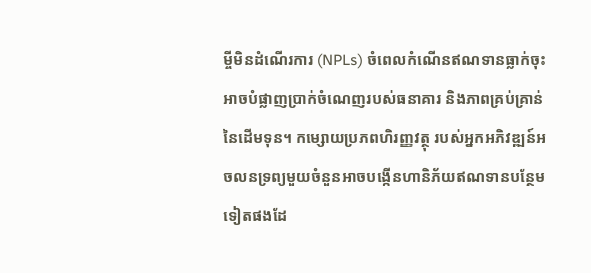ម្ចីមិនដំណើរការ (NPLs) ចំពេលកំណើនឥណទានធ្លាក់ចុះអាចបំផ្លាញប្រាក់ចំណេញរបស់ធនាគារ និងភាពគ្រប់គ្រាន់នៃដើមទុន។ កម្សោយប្រភពហិរញ្ញវត្ថុ របស់អ្នកអភិវឌ្ឍន៍អចលនទ្រព្យមួយចំនួនអាចបង្កើនហានិភ័យឥណទានបន្ថែមទៀតផងដែ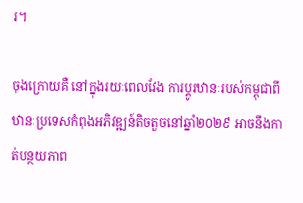រ។

ចុងក្រោយគឺ នៅក្នុងរយៈពេលវែង ការប្តូរឋានៈរបស់កម្ពុជាពីឋានៈប្រទេសកំពុងអភិវឌ្ឍន៍តិចតួចនៅឆ្នាំ២០២៩ អាចនឹងកាត់បន្ថយភាព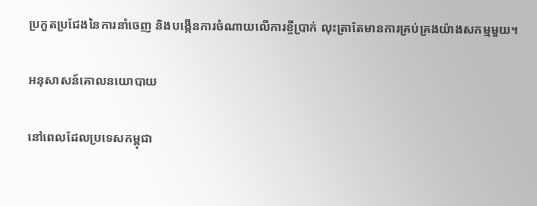ប្រកួតប្រជែងនៃការនាំចេញ និងបង្កើនការចំណាយលើការខ្ចីប្រាក់ លុះត្រាតែមានការគ្រប់គ្រងយ៉ាងសកម្មមួយ។

អនុសាសន៍គោលនយោបាយ

នៅពេលដែលប្រទេសកម្ពុជា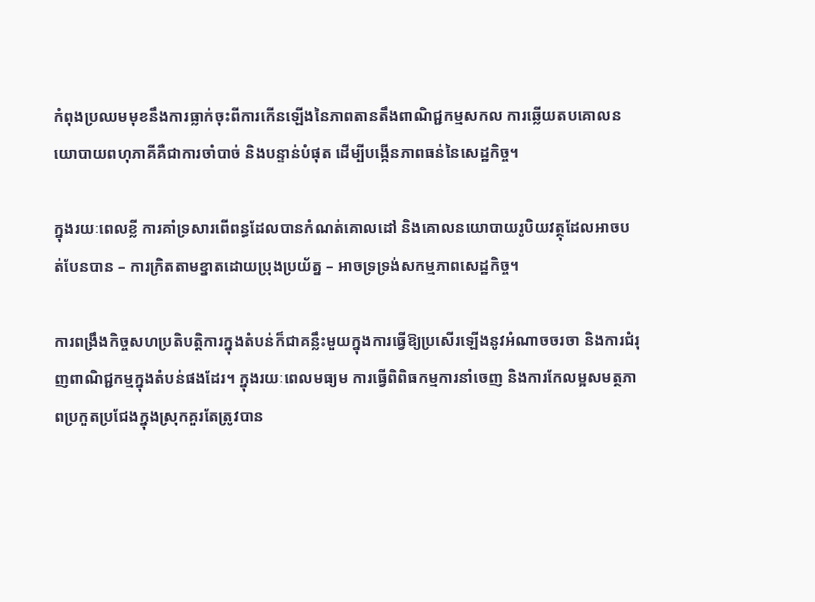កំពុងប្រឈមមុខនឹងការធ្លាក់ចុះពីការកើនឡើងនៃភាពតានតឹងពាណិជ្ជកម្មសកល ការឆ្លើយតបគោលនយោបាយពហុភាគីគឺជាការចាំបាច់ និងបន្ទាន់បំផុត ដើម្បីបង្កើនភាពធន់នៃសេដ្ឋកិច្ច។

ក្នុងរយៈពេលខ្លី ការគាំទ្រសារពើពន្ធដែលបានកំណត់គោលដៅ និងគោលនយោបាយរូបិយវត្ថុដែលអាចបត់បែនបាន – ការក្រិតតាមខ្នាតដោយប្រុងប្រយ័ត្ន – អាចទ្រទ្រង់សកម្មភាពសេដ្ឋកិច្ច។

ការពង្រឹងកិច្ចសហប្រតិបត្តិការក្នុងតំបន់ក៏ជាគន្លឹះមួយក្នុងការធ្វើឱ្យប្រសើរឡើងនូវអំណាចចរចា និងការជំរុញពាណិជ្ជកម្មក្នុងតំបន់ផងដែរ។ ក្នុងរយៈពេលមធ្យម ការធ្វើពិពិធកម្មការនាំចេញ និងការកែលម្អសមត្ថភាពប្រកួតប្រជែងក្នុងស្រុកគួរតែត្រូវបាន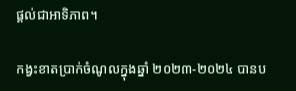ផ្តល់ជាអាទិភាព។

កង្វះខាតប្រាក់ចំណូលក្នុងឆ្នាំ ២០២៣-២០២៤ បានប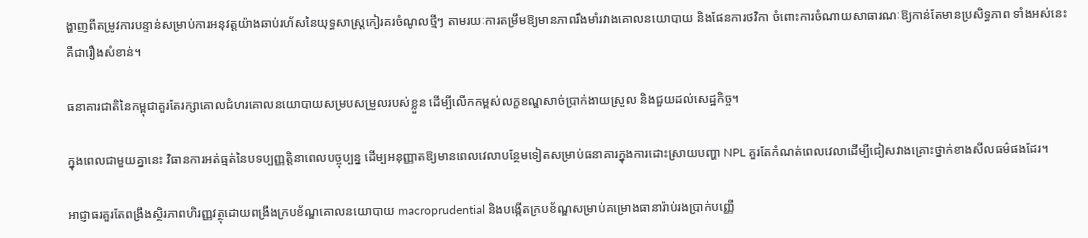ង្ហាញពីតម្រូវការបន្ទាន់សម្រាប់ការអនុវត្តយ៉ាងឆាប់រហ័សនៃយុទ្ធសាស្ត្រកៀរគរចំណូលថ្មីៗ តាមរយៈការតម្រឹមឱ្យមានភាពរឹងមាំរវាងគោលនយោបាយ និងផែនការថវិកា ចំពោះការចំណាយសាធារណៈឱ្យកាន់តែមានប្រសិទ្ធភាព ទាំងអស់នេះគឺជារឿងសំខាន់។

ធនាគារជាតិនៃកម្ពុជាគួរតែរក្សាគោលជំហរគោលនយោបាយសម្របសម្រួលរបស់ខ្លួន ដើម្បីលើកកម្ពស់លក្ខខណ្ឌសាច់ប្រាក់ងាយស្រួល និងជួយដល់សេដ្ឋកិច្ច។

ក្នុងពេលជាមួយគ្នានេះ វិធានការអត់ធ្មត់នៃបទប្បញ្ញត្តិនាពេលបច្ចុប្បន្ន ដើម្បអនុញ្ញាតឱ្យមានពេលវេលាបន្ថែមទៀតសម្រាប់ធនាគារក្នុងការដោះស្រាយបញ្ហា NPL គួរតែកំណត់ពេលវេលាដើម្បីជៀសវាងគ្រោះថ្នាក់ខាងសីលធម៌ផងដែរ។

អាជ្ញាធរគួរតែពង្រឹងស្ថិរភាពហិរញ្ញវត្ថុដោយពង្រឹងក្របខ័ណ្ឌគោលនយោបាយ macroprudential និងបង្កើតក្របខ័ណ្ឌសម្រាប់គម្រោងធានារ៉ាប់រងប្រាក់បញ្ញើ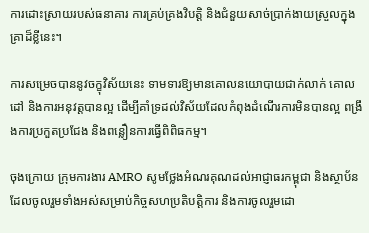ការដោះស្រាយរបស់ធនាគារ ការគ្រប់គ្រងវិបត្តិ និងជំនួយសាច់ប្រាក់ងាយស្រួលក្នុងគ្រាដ៏ខ្លីនេះ។

ការសម្រេចបាននូវចក្ខុវិស័យនេះ ទាមទារឱ្យមានគោលនយោបាយជាក់លាក់ គោលដៅ និងការអនុវត្តបានល្អ ដើម្បីគាំទ្រដល់វិស័យដែលកំពុងដំណើរការមិនបានល្អ ពង្រឹងការប្រកួតប្រជែង និងពន្លឿនការធ្វើពិពិធកម្ម។

ចុងក្រោយ ក្រុមការងារ AMRO សូមថ្លែងអំណរគុណដល់អាជ្ញាធរកម្ពុជា និងស្ថាប័នដែលចូលរួមទាំងអស់សម្រាប់កិច្ចសហប្រតិបត្តិការ និងការចូលរួមដោ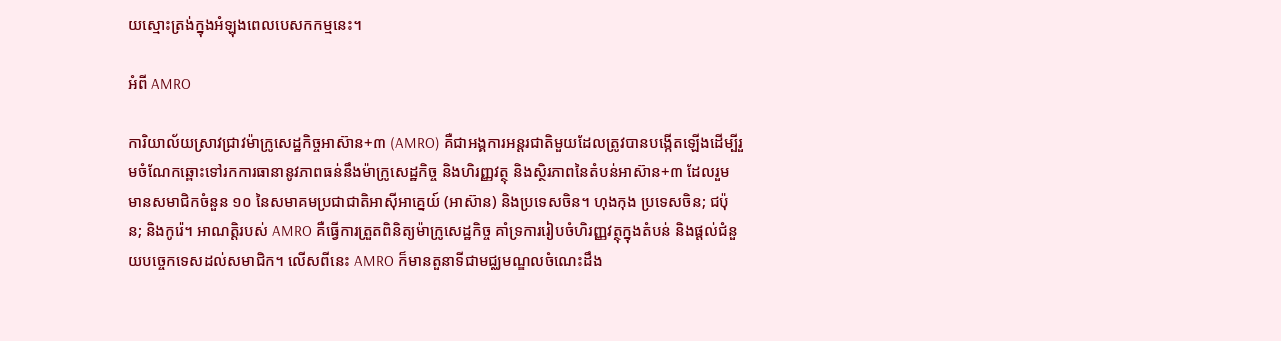យស្មោះត្រង់ក្នុងអំឡុងពេលបេសកកម្មនេះ។

អំពី AMRO

ការិយាល័យស្រាវជ្រាវម៉ាក្រូសេដ្ឋកិច្ចអាស៊ាន+៣ (AMRO) គឺជាអង្គការអន្តរជាតិមួយដែលត្រូវបានបង្កើតឡើងដើម្បីរួមចំណែកឆ្ពោះទៅរកការធានានូវភាពធន់នឹងម៉ាក្រូសេដ្ឋកិច្ច និងហិរញ្ញវត្ថុ និងស្ថិរភាពនៃតំបន់អាស៊ាន+៣ ដែលរួមមានសមាជិកចំនួន ១០ នៃសមាគមប្រជាជាតិអាស៊ីអាគ្នេយ៍ (អាស៊ាន) និងប្រទេសចិន។ ហុងកុង ប្រទេសចិន; ជប៉ុន; និងកូរ៉េ។ អាណត្តិរបស់ AMRO គឺធ្វើការត្រួតពិនិត្យម៉ាក្រូសេដ្ឋកិច្ច គាំទ្រការរៀបចំហិរញ្ញវត្ថុក្នុងតំបន់ និងផ្តល់ជំនួយបច្ចេកទេសដល់សមាជិក។ លើសពីនេះ AMRO ក៏មានតួនាទីជាមជ្ឈមណ្ឌលចំណេះដឹង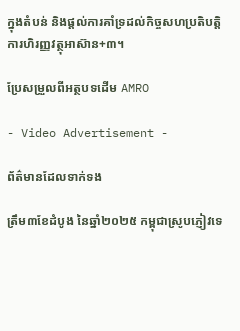ក្នុងតំបន់ និងផ្តល់ការគាំទ្រដល់កិច្ចសហប្រតិបត្តិការហិរញ្ញវត្ថុអាស៊ាន+៣។

ប្រែសម្រួលពីអត្ថបទដើម AMRO

- Video Advertisement -

ព័ត៌មានដែលទាក់ទង

ត្រឹម៣ខែដំបូង នៃឆ្នាំ២០២៥ កម្ពុជាស្រូបភ្ញៀវទេ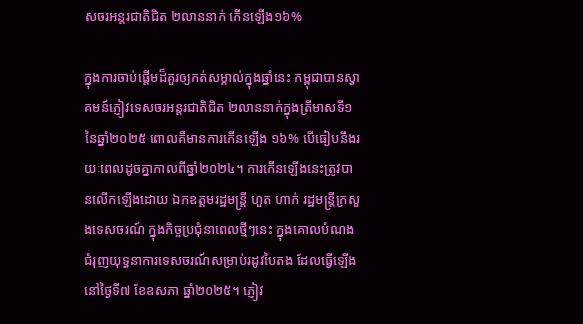សចរអន្តរជាតិជិត ២លាននាក់ កើនឡើង១៦%

ក្នុងការចាប់ផ្តើមដ៏គួរឲ្យកត់សម្គាល់ក្នុងឆ្នាំនេះ កម្ពុជាបានស្វាគមន៍ភ្ញៀវទេសចរអន្តរជាតិជិត ២លាននាក់ក្នុងត្រីមាសទី១ នៃឆ្នាំ២០២៥ ពោលគឺមានការកើនឡើង ១៦% បើធៀបនឹងរយៈពេលដូចគ្នាកាលពីឆ្នាំ២០២៤។ ការកើនឡើងនេះត្រូវបានលើកឡើងដោយ ឯកឧត្តមរដ្ឋមន្ត្រី ហួត ហាក់ រដ្ឋមន្ត្រីក្រសួងទេសចរណ៍ ក្នុងកិច្ចប្រជុំនាពេលថ្មីៗនេះ ក្នុងគោលបំណងជំរុញយុទ្ធនាការទេសចរណ៍សម្រាប់រដូវបៃតង ដែលធ្វើឡើងនៅថ្ងៃទី៧ ខែឧសភា ឆ្នាំ២០២៥។ ភ្ញៀវ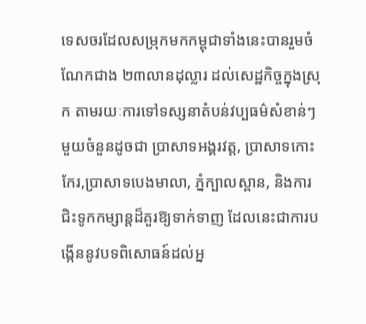ទេសចរដែលសម្រុកមកកម្ពុជាទាំងនេះបានរួមចំណែកជាង ២៣លានដុល្លារ ដល់សេដ្ឋកិច្ចក្នុងស្រុក តាមរយៈការទៅទស្សនាតំបន់វប្បធម៌សំខាន់ៗមួយចំនួនដូចជា ប្រាសាទអង្គរវត្ត, ប្រាសាទកោះកែរ,ប្រាសាទបេងមាលា, ភ្នំក្បាលស្ពាន, និងការជិះទូកកម្សាន្តដ៏គួរឱ្យទាក់ទាញ ដែលនេះជាការបង្កើននូវបទពិសោធន៍ដល់អ្ន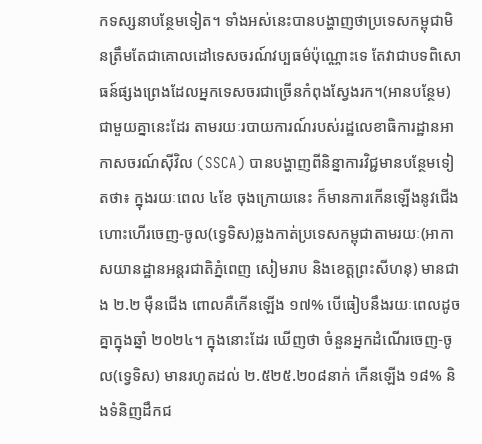កទស្សនាបន្ថែមទៀត។ ទាំងអស់នេះបានបង្ហាញថាប្រទេសកម្ពុជាមិនត្រឹមតែជាគោលដៅទេសចរណ៍វប្បធម៌ប៉ុណ្ណោះទេ តែវាជាបទពិសោធន៍ផ្សងព្រេងដែលអ្នកទេសចរជាច្រើនកំពុងស្វែងរក។(អានបន្ថែម) ជាមួយគ្នានេះដែរ តាមរយៈរបាយការណ៍របស់រដ្ឋលេខាធិការដ្ឋានអាកាសចរណ៍ស៊ីវិល (SSCA) បានបង្ហាញពីនិន្នាការវិជ្ជមានបន្ថែមទៀតថា៖ ក្នុងរយៈពេល ៤ខែ ចុងក្រោយនេះ ក៏មានការកើនឡើងនូវជើងហោះហើរចេញ-ចូល(ទ្វេទិស)ឆ្លងកាត់ប្រទេសកម្ពុជាតាមរយៈ(អាកាសយានដ្ឋានអន្តរជាតិភ្នំពេញ សៀមរាប និងខេត្តព្រះសីហនុ) មានជាង ២.២ ម៉ឺនជើង ពោលគឺកើនឡើង ១៧% បើធៀបនឹងរយៈពេលដូចគ្នាក្នុងឆ្នាំ ២០២៤។ ក្នុងនោះដែរ ឃើញថា ចំនួនអ្នកដំណើរចេញ-ចូល(ទ្វេទិស) មានរហូតដល់ ២.៥២៥.២០៨នាក់ កើនឡើង ១៨% និងទំនិញដឹកជ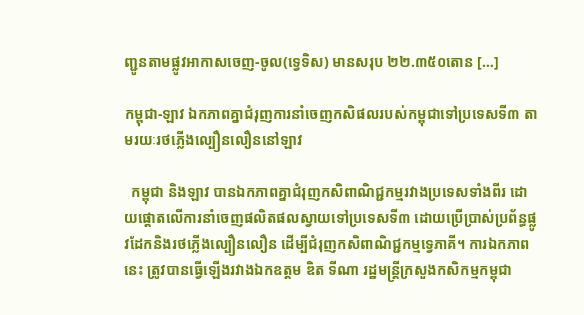ញ្ជូនតាមផ្លូវអាកាសចេញ-ចូល(ទ្វេទិស) មានសរុប ២២.៣៥០តោន […]

កម្ពុជា-ឡាវ ឯកភាពគ្នាជំរុញការនាំចេញកសិផលរបស់កម្ពុជាទៅប្រទេសទី៣ តាមរយៈរថភ្លើងល្បឿនលឿននៅឡាវ

  កម្ពុជា និងឡាវ បានឯកភាពគ្នាជំរុញកសិពាណិជ្ជកម្មរវាងប្រទេសទាំងពីរ ដោយផ្តោតលើការនាំចេញផលិតផលស្វាយទៅប្រទេសទី៣ ដោយប្រើប្រាស់ប្រព័ន្ធផ្លូវដែកនិងរថភ្លើងល្បឿនលឿន ដើម្បីជំរុញកសិពាណិជ្ជកម្មទ្វេភាគី។ ការឯកភាពនេះ ត្រូវបានធ្វើឡើងរវាងឯកឧត្តម ឌិត ទីណា រដ្ឋមន្ត្រីក្រសួងកសិកម្មកម្ពុជា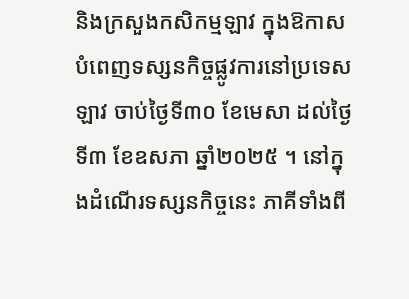និងក្រសួងកសិកម្មឡាវ ក្នុងឱកាសបំពេញទស្សនកិច្ចផ្លូវការនៅប្រទេសឡាវ ចាប់ថ្ងៃទី៣០ ខែមេសា ដល់ថ្ងៃទី៣ ខែឧសភា ឆ្នាំ២០២៥ ។ នៅក្នុងដំណើរទស្សនកិច្ចនេះ ភាគីទាំងពី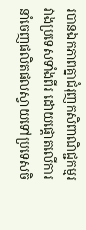របានឯកភាពគ្នាជំរុញកសិពាណិជ្ជកម្មរវាងប្រទេសទាំងពីរ ដោយផ្តោតលើការនាំចេញផលិតផលស្វាយទៅប្រទេសចិ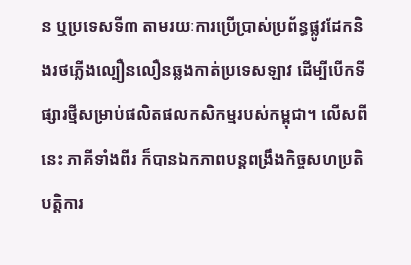ន ឬប្រទេសទី៣ តាមរយៈការប្រើប្រាស់ប្រព័ន្ធផ្លូវដែកនិងរថភ្លើងល្បឿនលឿនឆ្លងកាត់ប្រទេសឡាវ ដើម្បីបើកទីផ្សារថ្មីសម្រាប់ផលិតផលកសិកម្មរបស់កម្ពុជា។ លើសពីនេះ ភាគីទាំងពីរ ក៏បានឯកភាពបន្តពង្រឹងកិច្ចសហប្រតិបត្តិការ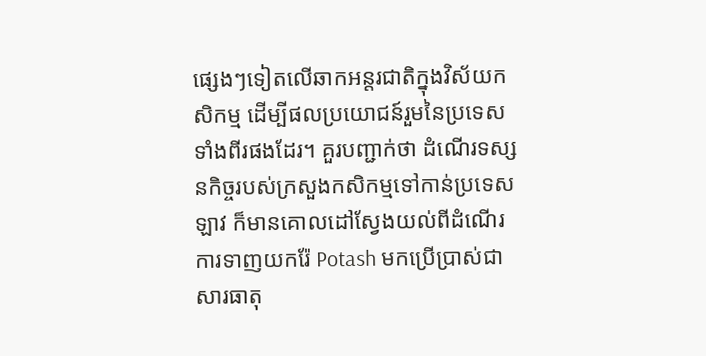ផ្សេងៗទៀតលើឆាកអន្តរជាតិក្នុងវិស័យកសិកម្ម ដើម្បីផលប្រយោជន៍រួមនៃប្រទេសទាំងពីរផងដែរ។ គួរបញ្ជាក់ថា ដំណើរទស្សនកិច្ចរបស់ក្រសួងកសិកម្មទៅកាន់ប្រទេសឡាវ ក៏មានគោលដៅស្វែងយល់ពីដំណើរការទាញយករ៉ែ Potash មកប្រើប្រាស់ជាសារធាតុ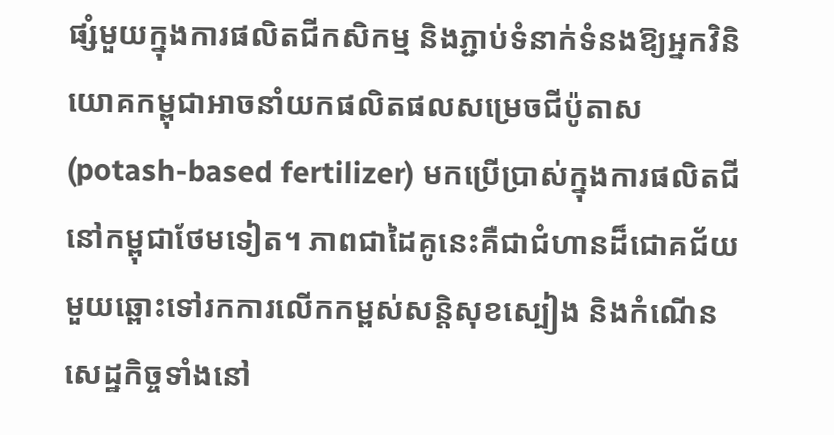ផ្សំមួយក្នុងការផលិតជីកសិកម្ម និងភ្ជាប់ទំនាក់ទំនងឱ្យអ្នកវិនិយោគកម្ពុជាអាចនាំយកផលិតផលសម្រេចជីប៉ូតាស (potash-based fertilizer) មកប្រើប្រាស់ក្នុងការផលិតជីនៅកម្ពុជាថែមទៀត។ ភាពជាដៃគូនេះគឺជាជំហានដ៏ជោគជ័យមួយឆ្ពោះទៅរកការលើកកម្ពស់សន្តិសុខស្បៀង និងកំណើនសេដ្ឋកិច្ចទាំងនៅ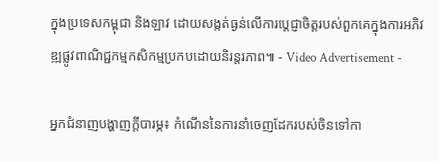ក្នុងប្រទេសកម្ពុជា និងឡាវ ដោយសង្កត់ធ្ងន់លើការប្តេជ្ញាចិត្តរបស់ពួកគេក្នុងការអភិវឌ្ឍផ្លូវពាណិជ្ជកម្មកសិកម្មប្រកបដោយនិរន្តរភាព៕ - Video Advertisement -

អ្នកជំនាញបង្ហាញក្តីបារម្ភ៖ កំណើននៃការនាំចេញដែករបស់ចិនទៅកា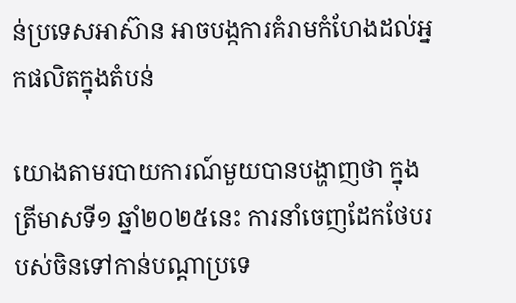ន់ប្រទេសអាស៊ាន អាចបង្កការគំរាមកំហែងដល់អ្នកផលិតក្នុងតំបន់

យោងតាមរបាយការណ៍មួយបានបង្ហាញថា ក្នុងត្រីមាសទី១ ឆ្នាំ២០២៥នេះ ការនាំចេញដែកថែបរបស់ចិនទៅកាន់បណ្តាប្រទេ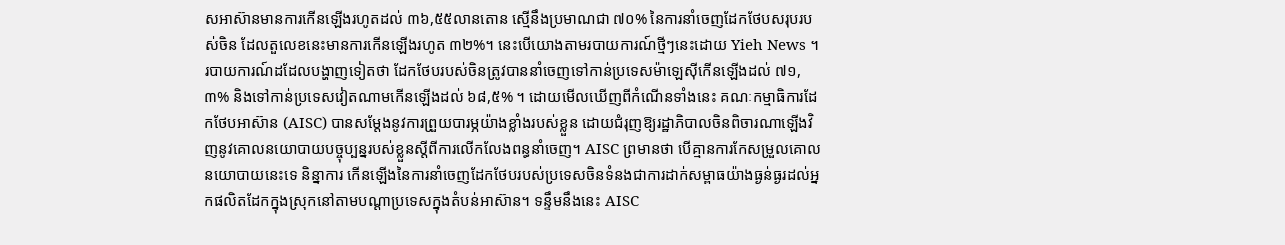សអាស៊ានមានការកើនឡើងរហូតដល់ ៣៦,៥៥លានតោន ស្មើនឹងប្រមាណជា ៧០% នៃការនាំចេញដែកថែបសរុបរបស់ចិន ដែលតួលេខនេះមានការកើនឡើងរហូត ៣២%។ នេះបើយោងតាមរបាយការណ៍ថ្មីៗនេះដោយ Yieh News ។ របាយការណ៍ដដែលបង្ហាញទៀតថា ដែកថែបរបស់ចិនត្រូវបាននាំចេញទៅកាន់ប្រទេសម៉ាឡេស៊ីកើនឡើងដល់ ៧១,៣% និងទៅកាន់ប្រទេសវៀតណាមកើនឡើងដល់ ៦៨,៥% ។ ដោយមើលឃើញពីកំណើនទាំងនេះ គណៈកម្មាធិការដែកថែបអាស៊ាន (AISC) បានសម្តែងនូវការព្រួយបារម្ភយ៉ាងខ្លាំងរបស់ខ្លួន ដោយជំរុញឱ្យរដ្ឋាភិបាលចិនពិចារណាឡើងវិញនូវគោលនយោបាយបច្ចុប្បន្នរបស់ខ្លួនស្តីពីការលើកលែងពន្ធនាំចេញ។ AISC ព្រមានថា បើគ្មានការកែសម្រួលគោលនយោបាយនេះទេ និន្នាការ កើនឡើងនៃការនាំចេញដែកថែបរបស់ប្រទេសចិនទំនងជាការដាក់សម្ពាធយ៉ាងធ្ងន់ធ្ងរដល់អ្នកផលិតដែកក្នុងស្រុកនៅតាមបណ្ដាប្រទេសក្នុងតំបន់អាស៊ាន។ ទន្ទឹមនឹងនេះ AISC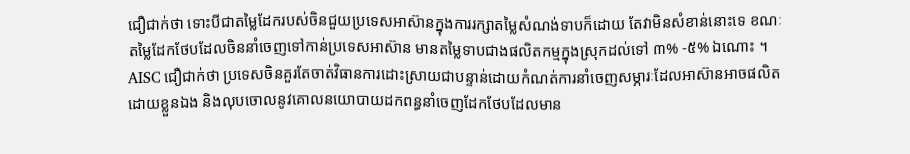ជឿជាក់ថា ទោះបីជាតម្លៃដែករបស់ចិនជួយប្រទេសអាស៊ានក្នុងការរក្សាតម្លៃសំណង់ទាបក៏ដោយ តែវាមិនសំខាន់នោះទេ ខណៈតម្លៃដែកថែបដែលចិននាំចេញទៅកាន់ប្រទេសអាស៊ាន មានតម្លៃទាបជាងផលិតកម្មក្នុងស្រុកដល់ទៅ ៣% -៥% ឯណោះ ។ AISC ជឿជាក់ថា ប្រទេសចិនគួរតែចាត់វិធានការដោះស្រាយជាបន្ទាន់ដោយកំណត់ការនាំចេញសម្ភារៈដែលអាស៊ានអាចផលិតដោយខ្លួនឯង និងលុបចោលនូវគោលនយោបាយដកពន្ធនាំចេញដែកថែបដែលមាន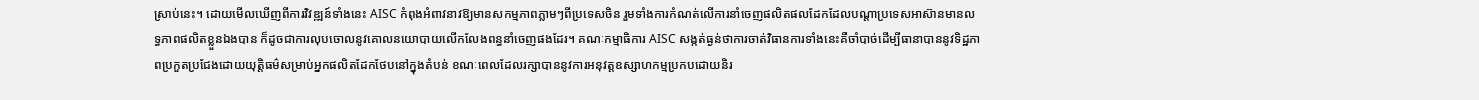ស្រាប់នេះ។ ដោយមើលឃើញពីការវិវឌ្ឍន៍ទាំងនេះ AISC កំពុងអំពាវនាវឱ្យមានសកម្មភាពភ្លាមៗពីប្រទេសចិន រួមទាំងការកំណត់លើការនាំចេញផលិតផលដែកដែលបណ្តាប្រទេសអាស៊ានមានលទ្ធភាពផលិតខ្លួនឯងបាន ក៏ដូចជាការលុបចោលនូវគោលនយោបាយលើកលែងពន្ធនាំចេញផងដែរ។ គណៈកម្មាធិការ AISC សង្កត់ធ្ងន់ថាការចាត់វិធានការទាំងនេះគឺចាំបាច់ដើម្បីធានាបាននូវទិដ្ឋភាពប្រកួតប្រជែងដោយយុត្តិធម៌សម្រាប់អ្នកផលិតដែកថែបនៅក្នុងតំបន់ ខណៈពេលដែលរក្សាបាននូវការអនុវត្តឧស្សាហកម្មប្រកបដោយនិរ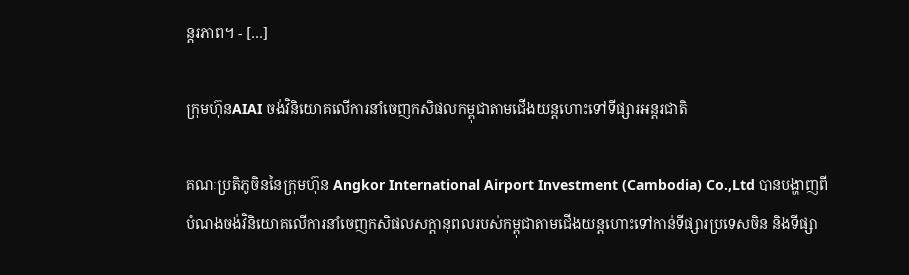ន្តរភាព។ - […]

ក្រុមហ៊ុនAIAI ចង់វិនិយោគលើការនាំចេញកសិផលកម្ពុជាតាមជើងយន្តហោះទៅទីផ្សារអន្តរជាតិ

គណៈប្រតិភូចិននៃក្រុមហ៊ុន Angkor International Airport Investment (Cambodia) Co.,Ltd បានបង្ហាញពីបំណងចង់វិនិយោគលើការនាំចេញកសិផលសក្តានុពលរបស់កម្ពុជាតាមជើងយន្តហោះទៅកាន់ទីផ្សារប្រទេសចិន និងទីផ្សា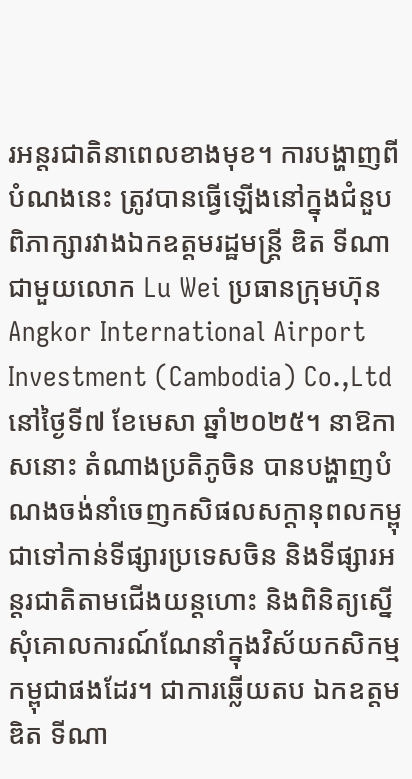រអន្តរជាតិនាពេលខាងមុខ។ ការបង្ហាញពីបំណងនេះ ត្រូវបានធ្វើឡើងនៅក្នុងជំនួបពិភាក្សារវាងឯកឧត្តមរដ្ឋមន្ត្រី ឌិត ទីណា ជាមួយលោក Lu Wei ប្រធានក្រុមហ៊ុន Angkor International Airport Investment (Cambodia) Co.,Ltd នៅថ្ងៃទី៧ ខែមេសា ឆ្នាំ២០២៥។ នាឱកាសនោះ តំណាងប្រតិភូចិន បានបង្ហាញបំណងចង់នាំចេញកសិផលសក្តានុពលកម្ពុជាទៅកាន់ទីផ្សារប្រទេសចិន និងទីផ្សារអន្តរជាតិតាមជើងយន្តហោះ និងពិនិត្យស្នើសុំគោលការណ៍ណែនាំក្នុងវិស័យកសិកម្មកម្ពុជាផងដែរ។ ជាការឆ្លើយតប ឯកឧត្តម ឌិត ទីណា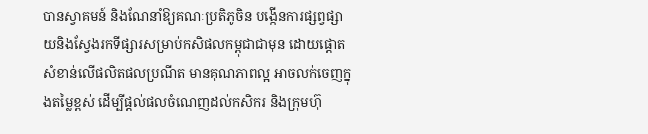បានស្វាគមន៍ និងណែនាំឱ្យគណៈប្រតិភូចិន បង្កើនការផ្សព្វផ្សាយនិងស្វែងរកទីផ្សារសម្រាប់កសិផលកម្ពុជាជាមុន ដោយផ្ដោតសំខាន់លើផលិតផលប្រណីត មានគុណភាពល្អ អាចលក់ចេញក្នុងតម្លៃខ្ពស់ ដើម្បីផ្ដល់ផលចំណេញដល់កសិករ និងក្រុមហ៊ុ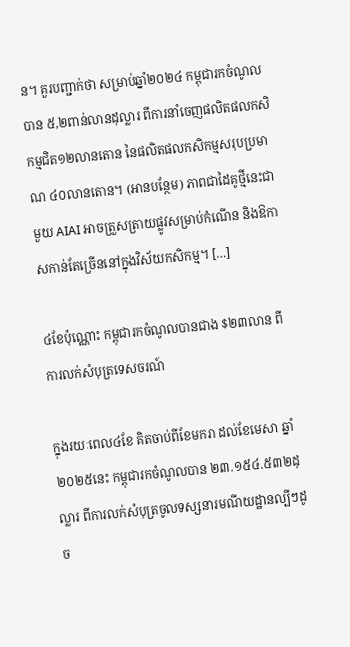ន។ គួរបញ្ជាក់ថា សម្រាប់ឆ្នាំ២០២៤ កម្ពុជារកចំណូលបាន ៥,២ពាន់លានដុល្លារ ពីការនាំចេញផលិតផលកសិកម្មជិត១២លានតោន នៃផលិតផលកសិកម្មសរុបប្រមាណ ៤០លានតោន។ (អានបន្ថែម) ភាពជាដៃគូថ្មីនេះជាមួយ AIAI អាចត្រួសត្រាយផ្លូវសម្រាប់កំណើន និងឱកាសកាន់តែច្រើននៅក្នុងវិស័យកសិកម្ម។ […]

៤ខែប៉ុណ្ណោះ កម្ពុជារកចំណូលបានជាង $២៣លាន ពីការលក់សំបុត្រទេសចរណ៍

ក្នុងរយៈពេល៤ខែ គិតចាប់ពីខែមករា ដល់ខែមេសា ឆ្នាំ២០២៥នេះ កម្ពុជារកចំណូលបាន ២៣.១៥៤.៥៣២ដុល្លារ ពីការលក់សំបុត្រចូលទស្សនារមណីយដ្ឋានល្បីៗដូច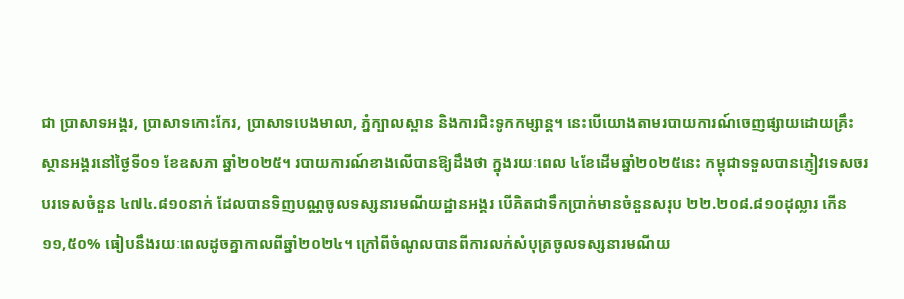ជា ប្រាសាទអង្គរ, ប្រាសាទកោះកែរ, ប្រាសាទបេងមាលា, ភ្នំក្បាលស្ពាន និងការជិះទូកកម្សាន្ត។ នេះបើយោងតាមរបាយការណ៍ចេញផ្សាយដោយគ្រឹះស្ថានអង្គរនៅថ្ងៃទី០១ ខែឧសភា ឆ្នាំ២០២៥។ របាយការណ៍ខាងលើបានឱ្យដឹងថា ក្នុងរយៈពេល ៤ខែដើមឆ្នាំ២០២៥នេះ កម្ពុជាទទួលបានភ្ញៀវទេសចរបរទេសចំនួន ៤៧៤.៨១០នាក់ ដែលបានទិញបណ្ណចូលទស្សនារមណីយដ្ឋានអង្គរ បើគិតជាទឹកប្រាក់មានចំនួនសរុប ២២.២០៨.៨១០ដុល្លារ កើន ១១,៥០% ធៀបនឹងរយៈពេលដូចគ្នាកាលពីឆ្នាំ២០២៤។ ក្រៅពីចំណូលបានពីការលក់សំបុត្រចូលទស្សនារមណីយ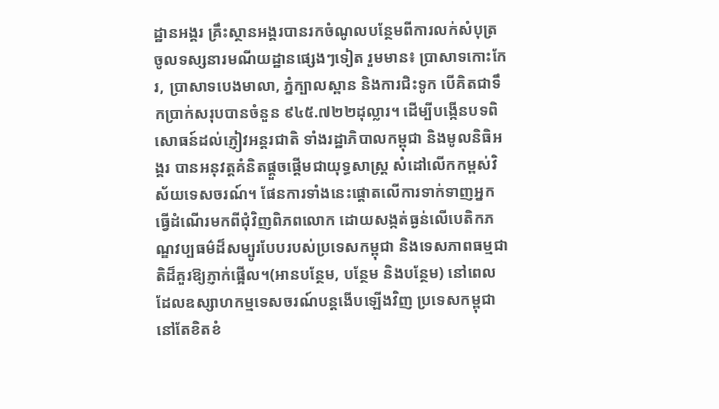ដ្ឋានអង្គរ គ្រឹះស្ថានអង្គរបានរកចំណូលបន្ថែមពីការលក់សំបុត្រចូលទស្សនារមណីយដ្ឋានផ្សេងៗទៀត រួមមាន៖ ប្រាសាទកោះកែរ, ប្រាសាទបេងមាលា, ភ្នំក្បាលស្ពាន និងការជិះទូក បើគិតជាទឹកប្រាក់សរុបបានចំនួន ៩៤៥.៧២២ដុល្លារ។ ដើម្បីបង្កើនបទពិសោធន៍ដល់ភ្ញៀវអន្តរជាតិ ទាំងរដ្ឋាភិបាលកម្ពុជា និងមូលនិធិអង្គរ បានអនុវត្តគំនិតផ្តួចផ្តើមជាយុទ្ធសាស្ត្រ សំដៅលើកកម្ពស់វិស័យទេសចរណ៍។ ផែនការទាំងនេះផ្តោតលើការទាក់ទាញអ្នកធ្វើដំណើរមកពីជុំវិញពិភពលោក ដោយសង្កត់ធ្ងន់លើបេតិកភណ្ឌវប្បធម៌ដ៏សម្បូរបែបរបស់ប្រទេសកម្ពុជា និងទេសភាពធម្មជាតិដ៏គួរឱ្យភ្ញាក់ផ្អើល។(អានបន្ថែម, បន្ថែម និងបន្ថែម) នៅពេលដែលឧស្សាហកម្មទេសចរណ៍បន្តងើបឡើងវិញ ប្រទេសកម្ពុជានៅតែខិតខំ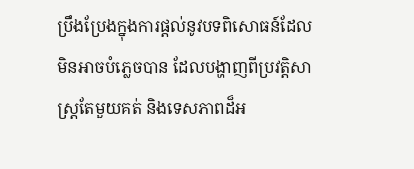ប្រឹងប្រែងក្នុងការផ្តល់នូវបទពិសោធន៍ដែលមិនអាចបំភ្លេចបាន ដែលបង្ហាញពីប្រវត្តិសាស្រ្តតែមួយគត់ និងទេសភាពដ៏អ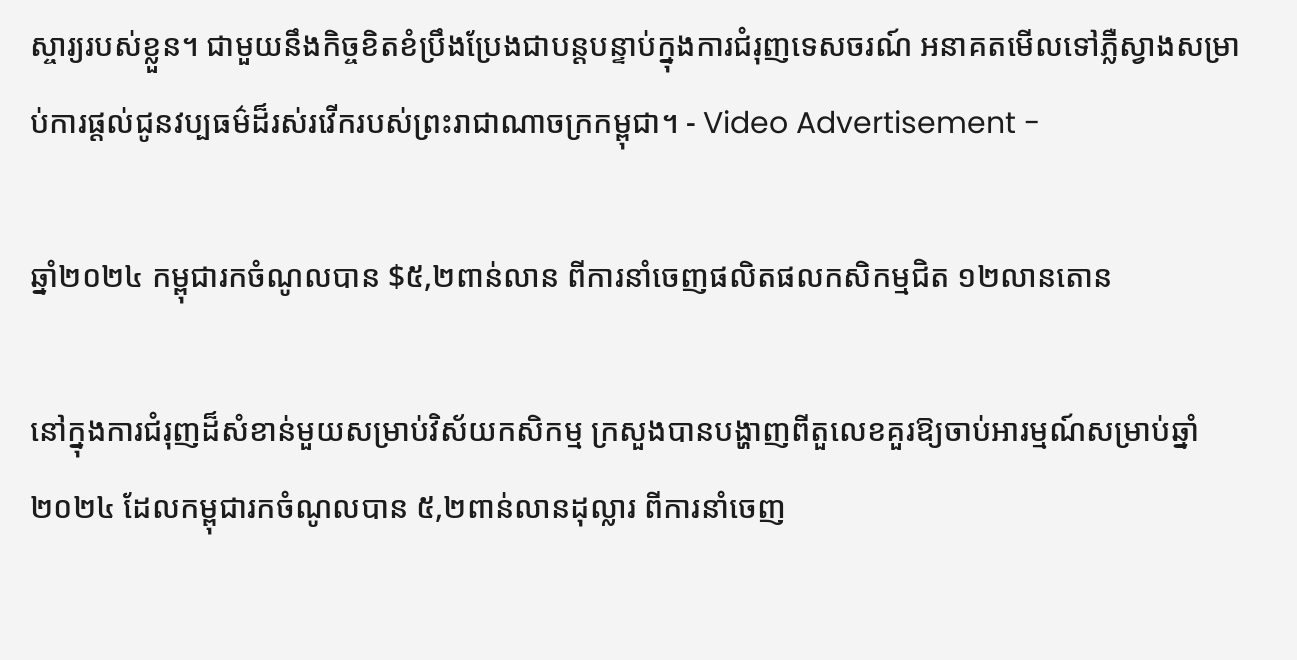ស្ចារ្យរបស់ខ្លួន។ ជាមួយនឹងកិច្ចខិតខំប្រឹងប្រែងជាបន្តបន្ទាប់ក្នុងការជំរុញទេសចរណ៍ អនាគតមើលទៅភ្លឺស្វាងសម្រាប់ការផ្តល់ជូនវប្បធម៌ដ៏រស់រវើករបស់ព្រះរាជាណាចក្រកម្ពុជា។ - Video Advertisement -

ឆ្នាំ២០២៤ កម្ពុជារកចំណូលបាន $៥,២ពាន់លាន ពីការនាំចេញផលិតផលកសិកម្មជិត ១២លានតោន

នៅក្នុងការជំរុញដ៏សំខាន់មួយសម្រាប់វិស័យកសិកម្ម ក្រសួងបានបង្ហាញពីតួលេខគួរឱ្យចាប់អារម្មណ៍សម្រាប់ឆ្នាំ២០២៤ ដែលកម្ពុជារកចំណូលបាន ៥,២ពាន់លានដុល្លារ ពីការនាំចេញ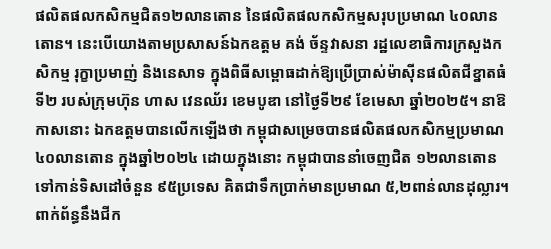ផលិតផលកសិកម្មជិត១២លានតោន នៃផលិតផលកសិកម្មសរុបប្រមាណ ៤០លានតោន។ នេះបើយោងតាមប្រសាសន៍ឯកឧត្តម គង់ ច័ន្ទវាសនា រដ្ឋលេខាធិការក្រសួងកសិកម្ម រុក្ខាប្រមាញ់ និងនេសាទ ក្នុងពិធីសម្ពោធដាក់ឱ្យប្រើប្រាស់ម៉ាស៊ីនផលិតជីខ្នាតធំទី២ របស់ក្រុមហ៊ុន ហាស វេនឈ័រ ខេមបូឌា នៅថ្ងៃទី២៩ ខែមេសា ឆ្នាំ២០២៥។ នាឱកាសនោះ ឯកឧត្តមបានលើកឡើងថា កម្ពុជាសម្រេចបានផលិតផលកសិកម្មប្រមាណ ៤០លានតោន ក្នុងឆ្នាំ២០២៤ ដោយក្នុងនោះ កម្ពុជាបាននាំចេញជិត ១២លានតោន ទៅកាន់ទិសដៅចំនួន ៩៥ប្រទេស គិតជាទឹកប្រាក់មានប្រមាណ ៥,២ពាន់លានដុល្លារ។ ពាក់ព័ន្ធនឹងជីក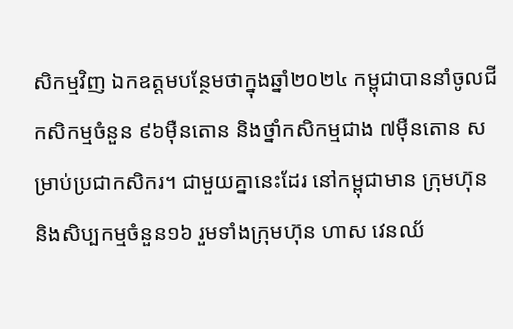សិកម្មវិញ ឯកឧត្តមបន្ថែមថាក្នុងឆ្នាំ២០២៤ កម្ពុជាបាននាំចូលជីកសិកម្មចំនួន ៩៦ម៉ឺនតោន និងថ្នាំកសិកម្មជាង ៧ម៉ឺនតោន សម្រាប់ប្រជាកសិករ។ ជាមួយគ្នានេះដែរ នៅកម្ពុជាមាន ក្រុមហ៊ុន និងសិប្បកម្មចំនួន១៦ រួមទាំងក្រុមហ៊ុន ហាស វេនឈ័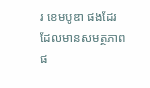រ ខេមបូឌា ផងដែរ ដែលមានសមត្ថភាពផ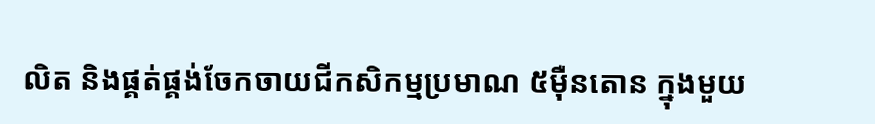លិត និងផ្គត់ផ្គង់ចែកចាយជីកសិកម្មប្រមាណ ៥ម៉ឺនតោន ក្នុងមួយ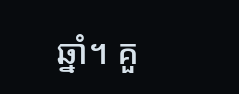ឆ្នាំ។ គួ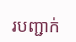របញ្ជាក់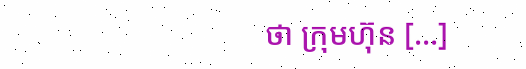ថា ក្រុមហ៊ុន […]